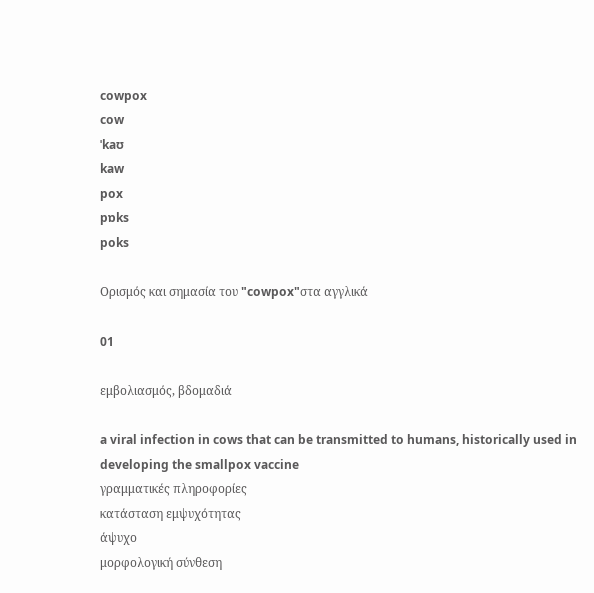cowpox
cow
ˈkaʊ
kaw
pox
pɒks
poks

Ορισμός και σημασία του "cowpox"στα αγγλικά

01

εμβολιασμός, βδομαδιά

a viral infection in cows that can be transmitted to humans, historically used in developing the smallpox vaccine
γραμματικές πληροφορίες
κατάσταση εμψυχότητας
άψυχο
μορφολογική σύνθεση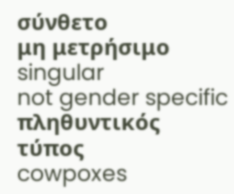σύνθετο
μη μετρήσιμο
singular
not gender specific
πληθυντικός τύπος
cowpoxes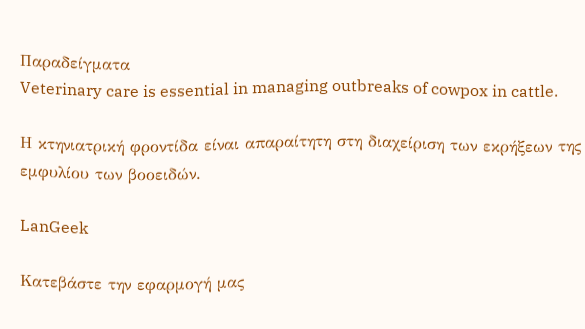Παραδείγματα
Veterinary care is essential in managing outbreaks of cowpox in cattle.

Η κτηνιατρική φροντίδα είναι απαραίτητη στη διαχείριση των εκρήξεων της εμφυλίου των βοοειδών.

LanGeek

Κατεβάστε την εφαρμογή μας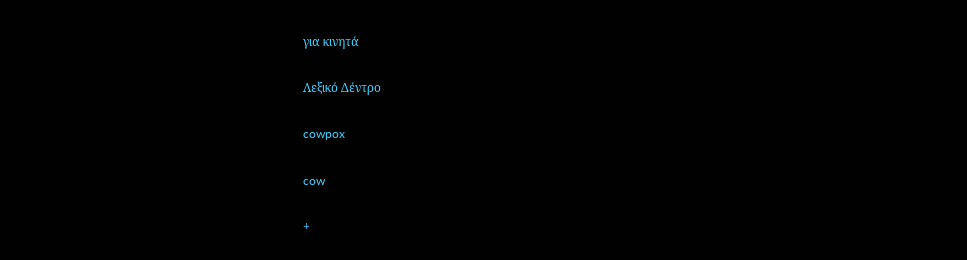για κινητά

Λεξικό Δέντρο

cowpox

cow

+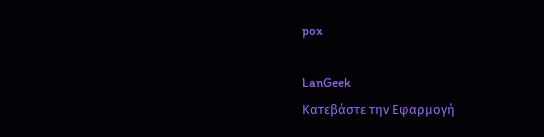pox

LanGeek
Κατεβάστε την Εφαρμογή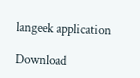langeek application

Download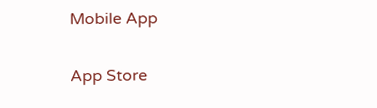Mobile App

App Store